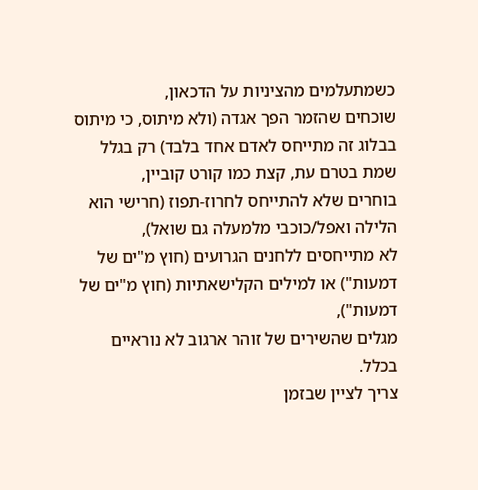כשמתעלמים מהציניות על הדכאון,
שוכחים שהזמר הפך אגדה (ולא מיתוס, כי מיתוס בבלוג זה מתייחס לאדם אחד בלבד) רק בגלל שמת בטרם עת, קצת כמו קורט קוביין,
בוחרים שלא להתייחס לחרוז-תפוז (חרישי הוא הלילה ואפל/כוכבי מלמעלה גם שואל),
לא מתייחסים ללחנים הגרועים (חוץ מ"ים של דמעות") או למילים הקלישאתיות (חוץ מ"ים של דמעות"),
מגלים שהשירים של זוהר ארגוב לא נוראיים בכלל.
צריך לציין שבזמן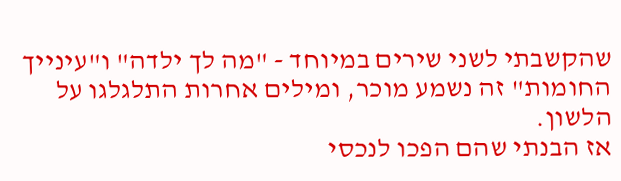שהקשבתי לשני שירים במיוחד - "מה לך ילדה" ו"עינייך החומות" זה נשמע מוכר, ומילים אחרות התלגלגו על הלשון.
אז הבנתי שהם הפכו לנכסי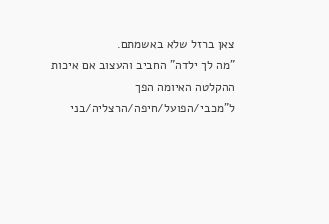צאן ברזל שלא באשמתם.
"מה לך ילדה" החביב והעצוב אם איכות ההקלטה האיומה הפך ל"מכבי/הפועל/חיפה/הרצליה/בני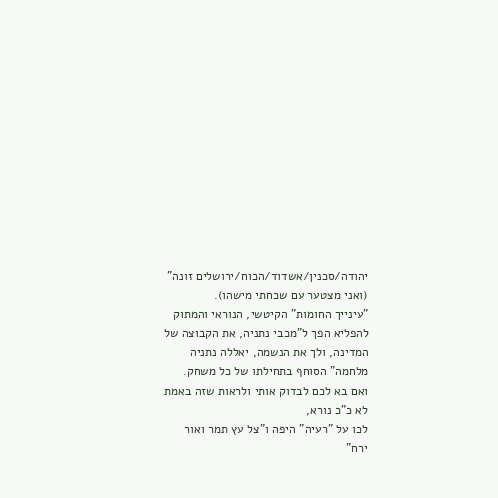יהודה/סכנין/אשדוד/הכוח/ירושלים זונה" (ואני מצטער עם שכחתי מישהו).
"עינייך החומות" הקיטשי, הנוראי והמתוק להפליא הפך ל"מכבי נתניה, את הקבוצה של המדינה, ולך את הנשמה, יאללה נתניה מלחמה" הסוחף בתחילתו של כל משחק.
ואם בא לכם לבדוק אותי ולראות שזה באמת לא כ"כ נורא,
לכו על "רעיה" היפה ו"צל עץ תמר ואור ירח"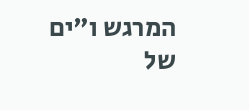המרגש ו"ים של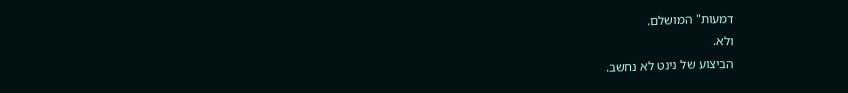דמעות" המושלם.
ולא.
הביצוע של נינט לא נחשב.